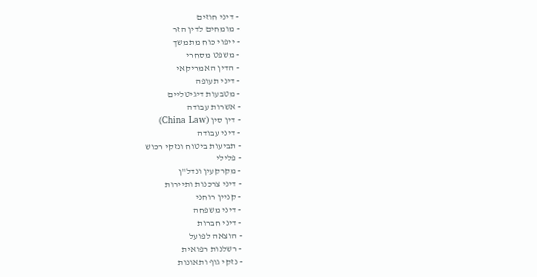- דיני חוזים
- מומחים לדין הזר
- ייפוי כוח מתמשך
- משפט מסחרי
- הדין האמריקאי
- דיני תעופה
- מטבעות דיגיטליים
- אשרות עבודה
- דין סין (China Law)
- דיני עבודה
- תביעות ביטוח ונזקי רכוש
- פלילי
- מקרקעין ונדל"ן
- דיני צרכנות ותיירות
- קניין רוחני
- דיני משפחה
- דיני חברות
- הוצאה לפועל
- רשלנות רפואית
- נזקי גוף ותאונות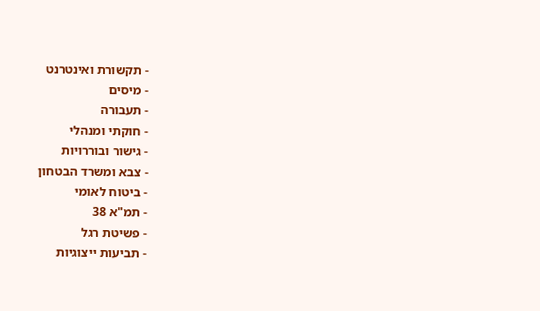- תקשורת ואינטרנט
- מיסים
- תעבורה
- חוקתי ומנהלי
- גישור ובוררויות
- צבא ומשרד הבטחון
- ביטוח לאומי
- תמ"א 38
- פשיטת רגל
- תביעות ייצוגיות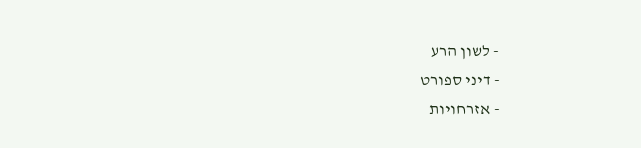- לשון הרע
- דיני ספורט
- אזרחויות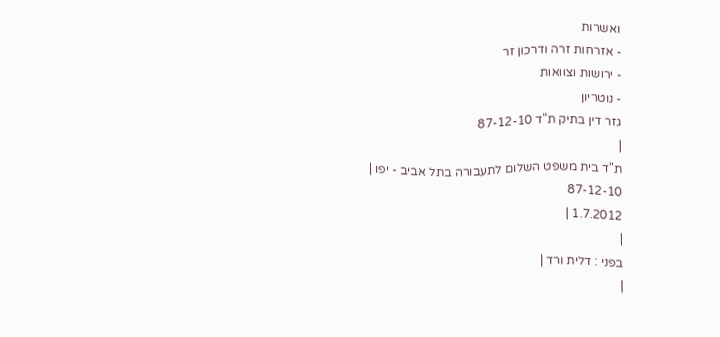ואשרות
- אזרחות זרה ודרכון זר
- ירושות וצוואות
- נוטריון
גזר דין בתיק ת"ד 87-12-10
|
ת"ד בית משפט השלום לתעבורה בתל אביב - יפו |
87-12-10
1.7.2012 |
|
בפני : דלית ורד |
|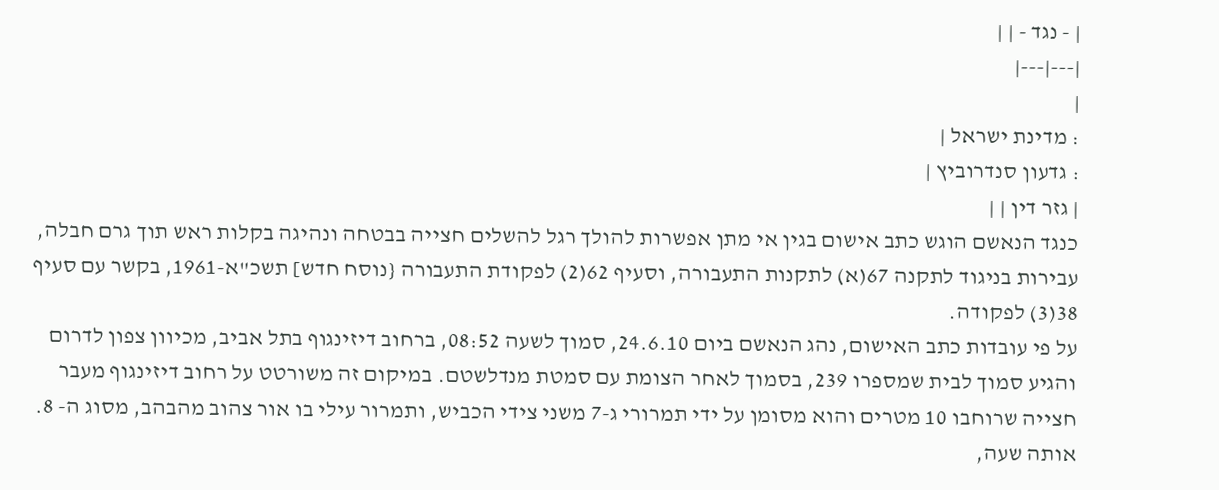| - נגד - | |
|---|---|
|
: מדינת ישראל |
: גדעון סנדרוביץ |
| גזר דין | |
כנגד הנאשם הוגש כתב אישום בגין אי מתן אפשרות להולך רגל להשלים חצייה בבטחה ונהיגה בקלות ראש תוך גרם חבלה, עבירות בניגוד לתקנה 67(א) לתקנות התעבורה, וסעיף 62(2) לפקודת התעבורה {נוסח חדש] תשכ"א-1961, בקשר עם סעיף 38(3) לפקודה.
על פי עובדות כתב האישום, נהג הנאשם ביום 24.6.10, סמוך לשעה 08:52, ברחוב דיזינגוף בתל אביב, מכיוון צפון לדרום והגיע סמוך לבית שמספרו 239, בסמוך לאחר הצומת עם סמטת מנדלשטם. במיקום זה משורטט על רחוב דיזינגוף מעבר חצייה שרוחבו 10 מטרים והוא מסומן על ידי תמרורי ג-7 משני צידי הכביש, ותמרור עילי בו אור צהוב מהבהב, מסוג ה- 8. אותה שעה,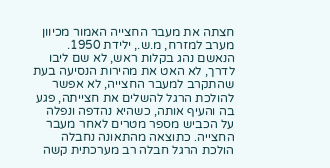חצתה את מעבר החצייה האמור מכיוון מערב למזרח, מ.ש., ילידת 1950. הנאשם נהג בקלות ראש, לא שם ליבו לדרך, לא האט את מהירות הנסיעה בעת שהתקרב למעבר החצייה, לא אפשר להולכת הרגל להשלים את חצייתה, פגע בה והעיף אותה, כשהיא נהדפה ונפלה על הכביש מספר מטרים לאחר מעבר החצייה. כתוצאה מהתאונה נחבלה הולכת הרגל חבלה רב מערכתית קשה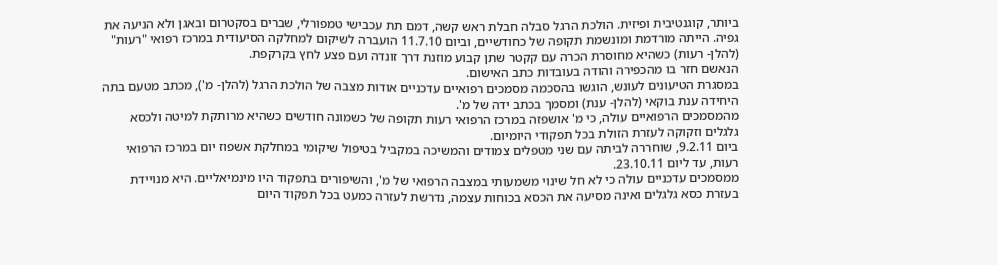ביותר, קוגנטיבית ופיזית. הולכת הרגל סבלה חבלת ראש קשה, דמם תת עכבישי טמפורלי, שברים בסקטרום ובאגן ולא הניעה את גפיה. הייתה מורדמת ומונשמת תקופה של כחודשיים, וביום 11.7.10 הועברה לשיקום למחלקה הסיעודית במרכז רפואי "רעות" (להלן- רעות) כשהיא מחוסרת הכרה עם קקטר שתן קבוע מוזנת דרך זונדה ועם פצע לחץ בקרקפת.
הנאשם חזר בו מהכפירה והודה בעובדות כתב האישום.
במסגרת הטיעונים לעונש, הוגשו בהסכמה מסמכים רפואיים עדכניים אודות מצבה של הולכת הרגל (להלן- מ'), מכתב מטעם בתה היחידה ענת בוקאי (להלן- ענת) ומסמך בכתב ידה של מ'.
מהמסמכים הרפואיים עולה, כי מ' אושפזה במרכז הרפואי רעות תקופה של כשמונה חודשים כשהיא מרותקת למיטה ולכסא גלגלים וזקוקה לעזרת הזולת בכל תפקודי היומיום.
ביום 9.2.11, שוחררה לביתה עם שני מטפלים צמודים והמשיכה במקביל בטיפול שיקומי במחלקת אשפוז יום במרכז הרפואי רעות, עד ליום 23.10.11.
ממסמכים עדכניים עולה כי לא חל שינוי משמעותי במצבה הרפואי של מ', והשיפורים בתפקוד היו מינמיאליים. היא מנויידת בעזרת כסא גלגלים ואינה מסיעה את הכסא בכוחות עצמה, נדרשת לעזרה כמעט בכל תפקוד היום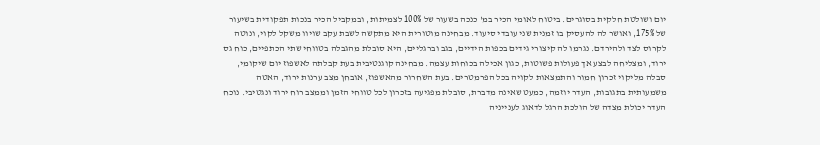יום ושולטת חלקית בסוגרים. ביטוח לאומי הכיר במ' כנכה בשעור של 100% לצמיתות, ובמקביל הכיר בנכות תפקודית בשיעור של 175%, ואושר לה להעסיק בו זמנית שני עובדי סיעוד. מבחינה מוטורית היא מתקשה לשבת עקב שויוו משקל לקוי, ונוטה לקרוס לצד ולהירדם. נגרמו לה קיצורי גידים בכפות הידיים, בגב וברגליים, היא סובלת מהגבלה בטווחי שתי הכתפיים, כוח גס ירוד, ומצליחה לבצע אך פעולות פשוטות, כגון אכילה בכוחות עצמה. מבחינה קוגנטיבית בעת קבלתה לאשפוז יום שיקומי, סבלה מליקוי זכרון חמור והתמצאות לקויה בכל הפרמטרים. בעת השחרור מהאשפוז, אובחן מצב ערנות ירוד, האטה משמעותית בתגובות, העדר יוזמה, כמעט שאינה מדברת, סובלת מפגיעה בזכרון לכל טווחי הזמן וממצב רוח ירוד ונגטיבי. נוכח העדר יכולת מצדה של הולכת הרגל לדאוג לענייניה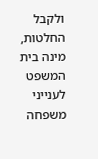ולקבל החלטות, מינה בית המשפט לענייני משפחה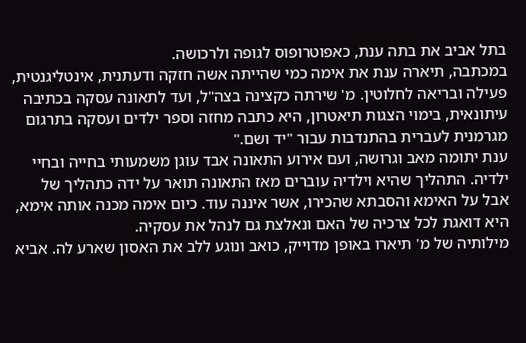בתל אביב את בתה ענת, כאפוטרופוס לגופה ולרכושה.
במכתבה, תיארה ענת את אימה כמי שהייתה אשה חזקה ודעתנית, אינטליגנטית, פעילה ובריאה לחלוטין. מ' שירתה כקצינה בצה"ל, ועד לתאונה עסקה בכתיבה עיתונאית, בימוי הצגות תיאטרון, היא כתבה מחזה וספר ילדים ועסקה בתרגום מגרמנית לעברית בהתנדבות עבור "יד ושם."
ענת יתומה מאב וגרושה, ועם אירוע התאונה אבד עוגן משמעותי בחייה ובחיי ילדיה. התהליך שהיא וילדיה עוברים מאז התאונה תואר על ידה כתהליך של אבל על האימא והסבתא שהכירו, אשר איננה עוד. כיום אימה מכנה אותה אימא, היא דואגת לכל צרכיה של האם ונאלצת גם לנהל את עסקיה.
מילותיה של מ' תיארו באופן מדוייק, כואב ונוגע ללב את האסון שארע לה. אביא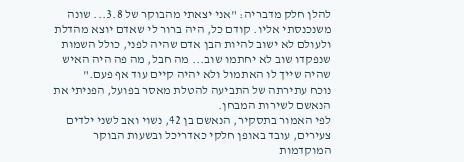להלן חלק מדבריה: "אני יצאתי מהבוקר של 3.8... שונה משנכנסתי אליו. קודם כל, היה ברור לי שאדם יוצא מהדלת ולעולם לא ישוב להיות הבן אדם שהיה לפני, כולל השמות שנפקדו שוב לא יחתמו שוב... מה חבל, מה פה היה האיש שהיה שייך לו האתמול ולא יהיה קיים עוד אף פעם."
נוכח עתירתה של התביעה להטלת מאסר בפועל, הפניתי את הנאשם לשירות המבחן.
לפי האמור בתסקיר, הנאשם בן 42, נשוי ואב לשני ילדים צעירים, עובד באופן חלקי כאדריכל ובשעות הבוקר המוקדמות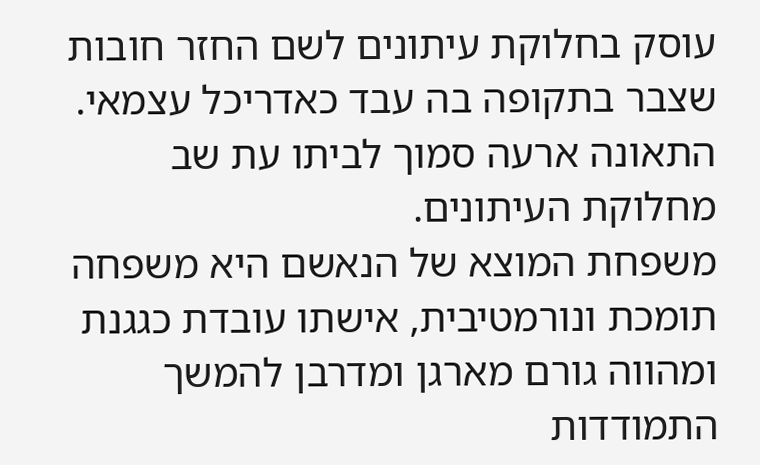עוסק בחלוקת עיתונים לשם החזר חובות שצבר בתקופה בה עבד כאדריכל עצמאי. התאונה ארעה סמוך לביתו עת שב מחלוקת העיתונים.
משפחת המוצא של הנאשם היא משפחה תומכת ונורמטיבית, אישתו עובדת כגגנת ומהווה גורם מארגן ומדרבן להמשך התמודדות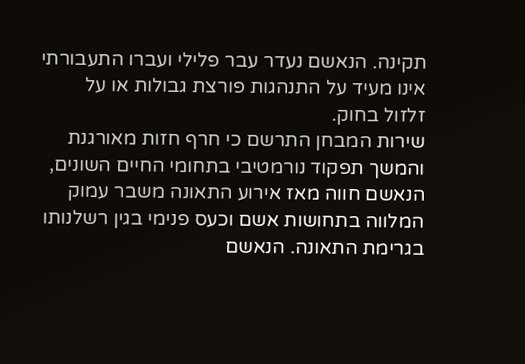תקינה. הנאשם נעדר עבר פלילי ועברו התעבורתי אינו מעיד על התנהגות פורצת גבולות או על זלזול בחוק.
שירות המבחן התרשם כי חרף חזות מאורגנת והמשך תפקוד נורמטיבי בתחומי החיים השונים, הנאשם חווה מאז אירוע התאונה משבר עמוק המלווה בתחושות אשם וכעס פנימי בגין רשלנותו בגרימת התאונה. הנאשם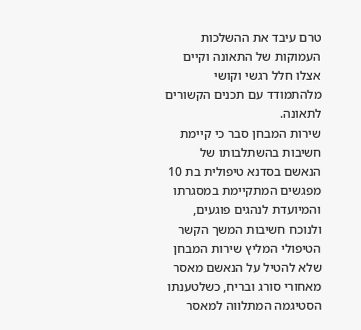טרם עיבד את ההשלכות העמוקות של התאונה וקיים אצלו חלל רגשי וקושי מלהתמודד עם תכנים הקשורים לתאונה.
שירות המבחן סבר כי קיימת חשיבות בהשתלבותו של הנאשם בסדנא טיפולית בת 10 מפגשים המתקיימת במסגרתו והמיועדת לנהגים פוגעים, ולנוכח חשיבות המשך הקשר הטיפולי המליץ שירות המבחן שלא להטיל על הנאשם מאסר מאחורי סורג ובריח, כשלטענתו הסטיגמה המתלווה למאסר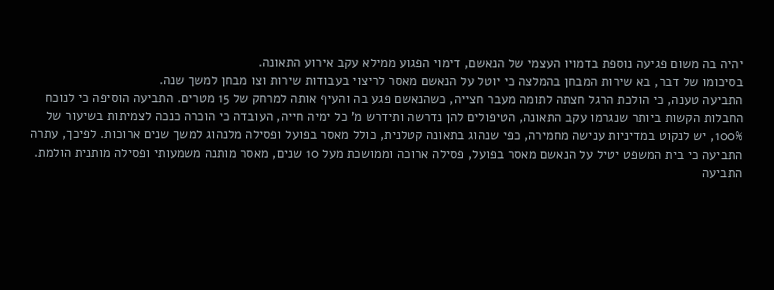יהיה בה משום פגיעה נוספת בדמויו העצמי של הנאשם, דימוי הפגוע ממילא עקב אירוע התאונה.
בסיכומו של דבר, בא שירות המבחן בהמלצה כי יוטל על הנאשם מאסר לריצוי בעבודות שירות וצו מבחן למשך שנה.
התביעה טענה, כי הולכת הרגל חצתה לתומה מעבר חצייה, כשהנאשם פגע בה והעיף אותה למרחק של 15 מטרים. התביעה הוסיפה כי לנוכח החבלות הקשות ביותר שנגרמו עקב התאונה, הטיפולים להן נדרשה ותידרש מ' כל ימיה חייה, העובדה כי הוכרה כנכה לצמיתות בשיעור של 100%, יש לנקוט במדיניות ענישה מחמירה, כפי שנהוג בתאונה קטלנית, כולל מאסר בפועל ופסילה מלנהוג למשך שנים ארוכות. לפיכך, עתרה התביעה כי בית המשפט יטיל על הנאשם מאסר בפועל, פסילה ארוכה וממושכת מעל 10 שנים, מאסר מותנה משמעותי ופסילה מותנית הולמת.
התביעה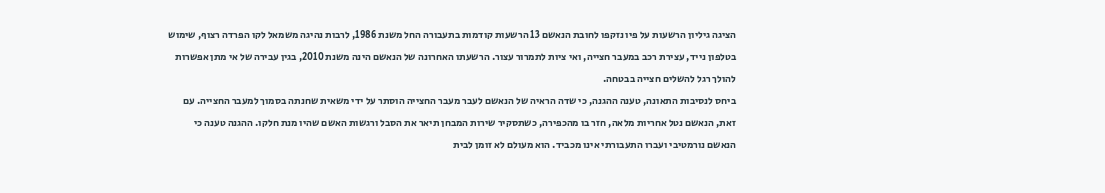הציגה גיליון הרשעות על פיו נזקפו לחובת הנאשם 13 הרשעות קודמות בתעבורה החל משנת 1986, לרבות נהיגה משמאל לקו הפרדה רצוף, שימוש בטלפון נייד, עצירת רכב במעבר חצייה, ואי ציות לתמרור עצור. הרשעתו האחרונה של הנאשם הינה משנת 2010, בגין עבירה של אי מתן אפשרות להולך רגל להשלים חצייה בבטחה.
ביחס לנסיבות התאונה, טענה ההגנה, כי שדה הראיה של הנאשם לעבר מעבר החצייה הוסתר על ידי משאית שחנתה בסמוך למעבר החצייה. עם זאת, הנאשם נטל אחריות מלאה, חזר בו מהכפירה, כשתסקיר שירות המבחן תיאר את הסבל ורגשות האשם שהיו מנת חלקו. ההגנה טענה כי הנאשם נורמטיבי ועברו התעבורתי אינו מכביד. הוא מעולם לא זומן לבית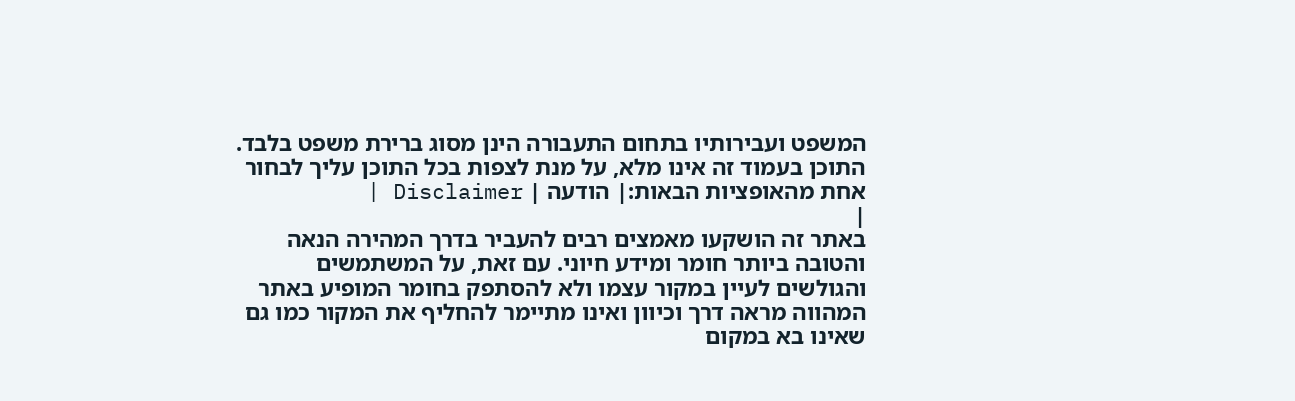המשפט ועבירותיו בתחום התעבורה הינן מסוג ברירת משפט בלבד.
התוכן בעמוד זה אינו מלא, על מנת לצפות בכל התוכן עליך לבחור אחת מהאופציות הבאות:| הודעה | Disclaimer |
|
באתר זה הושקעו מאמצים רבים להעביר בדרך המהירה הנאה והטובה ביותר חומר ומידע חיוני. עם זאת, על המשתמשים והגולשים לעיין במקור עצמו ולא להסתפק בחומר המופיע באתר המהווה מראה דרך וכיוון ואינו מתיימר להחליף את המקור כמו גם שאינו בא במקום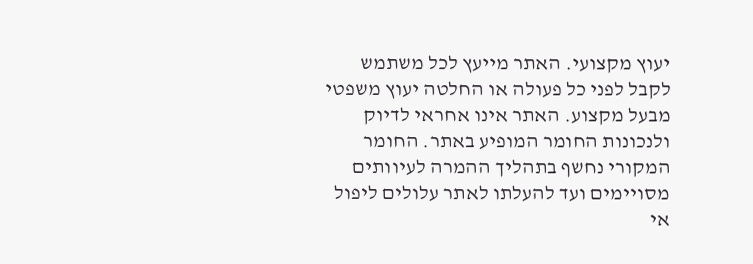יעוץ מקצועי. האתר מייעץ לכל משתמש לקבל לפני כל פעולה או החלטה יעוץ משפטי מבעל מקצוע. האתר אינו אחראי לדיוק ולנכונות החומר המופיע באתר. החומר המקורי נחשף בתהליך ההמרה לעיוותים מסויימים ועד להעלתו לאתר עלולים ליפול אי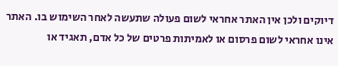דיוקים ולכן אין האתר אחראי לשום פעולה שתעשה לאחר השימוש בו. האתר אינו אחראי לשום פרסום או לאמיתות פרטים של כל אדם, תאגיד או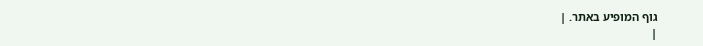גוף המופיע באתר. |
|